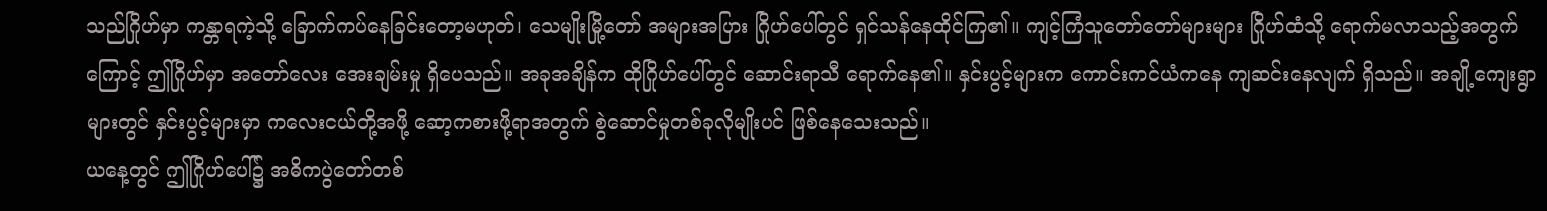သည်ဂြိုဟ်မှာ ကန္တာရကဲ့သို့ ခြောက်ကပ်နေခြင်းတော့မဟုတ်၊ သေမျိုးမြို့တော် အများအပြား ဂြိုဟ်ပေါ်တွင် ရှင်သန်နေထိုင်ကြ၏။ ကျင့်ကြံသူတော်တော်များများ ဂြိုဟ်ထံသို့ ရောက်မလာသည့်အတွက်ကြောင့် ဤဂြိုဟ်မှာ အတော်လေး အေးချမ်းမှု ရှိပေသည်။ အခုအချိန်က ထိုဂြိုဟ်ပေါ်တွင် ဆောင်းရာသီ ရောက်နေ၏။ နှင်းပွင့်များက ကောင်းကင်ယံကနေ ကျဆင်းနေလျက် ရှိသည်။ အချို့ကျေးရွာများတွင် နှင်းပွင့်များမှာ ကလေးငယ်တို့အဖို့ ဆော့ကစားဖို့ရာအတွက် စွဲဆောင်မှုတစ်ခုလိုမျိုးပင် ဖြစ်နေသေးသည်။
ယနေ့တွင် ဤဂြိုဟ်ပေါ်၌ အဓိကပွဲတော်တစ်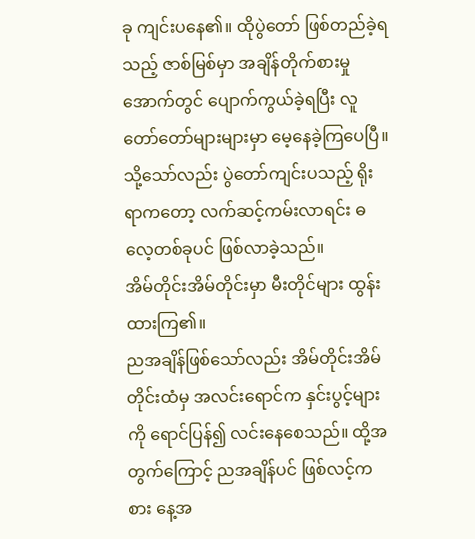ခု ကျင်းပနေ၏။ ထိုပွဲတော် ဖြစ်တည်ခဲ့ရသည့် ဇာစ်မြစ်မှာ အချိန်တိုက်စားမှုအောက်တွင် ပျောက်ကွယ်ခဲ့ရပြီး လူတော်တော်များများမှာ မေ့နေခဲ့ကြပေပြီ။ သို့သော်လည်း ပွဲတော်ကျင်းပသည့် ရိုးရာကတော့ လက်ဆင့်ကမ်းလာရင်း ဓလေ့တစ်ခုပင် ဖြစ်လာခဲ့သည်။
အိမ်တိုင်းအိမ်တိုင်းမှာ မီးတိုင်များ ထွန်းထားကြ၏။
ညအချိန်ဖြစ်သော်လည်း အိမ်တိုင်းအိမ်တိုင်းထံမှ အလင်းရောင်က နှင်းပွင့်များကို ရောင်ပြန်၍ လင်းနေစေသည်။ ထို့အတွက်ကြောင့် ညအချိန်ပင် ဖြစ်လင့်ကစား နေ့အ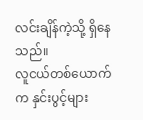လင်းချိန်ကဲ့သို့ ရှိနေသည်။
လူငယ်တစ်ယောက်က နှင်းပွင့်များ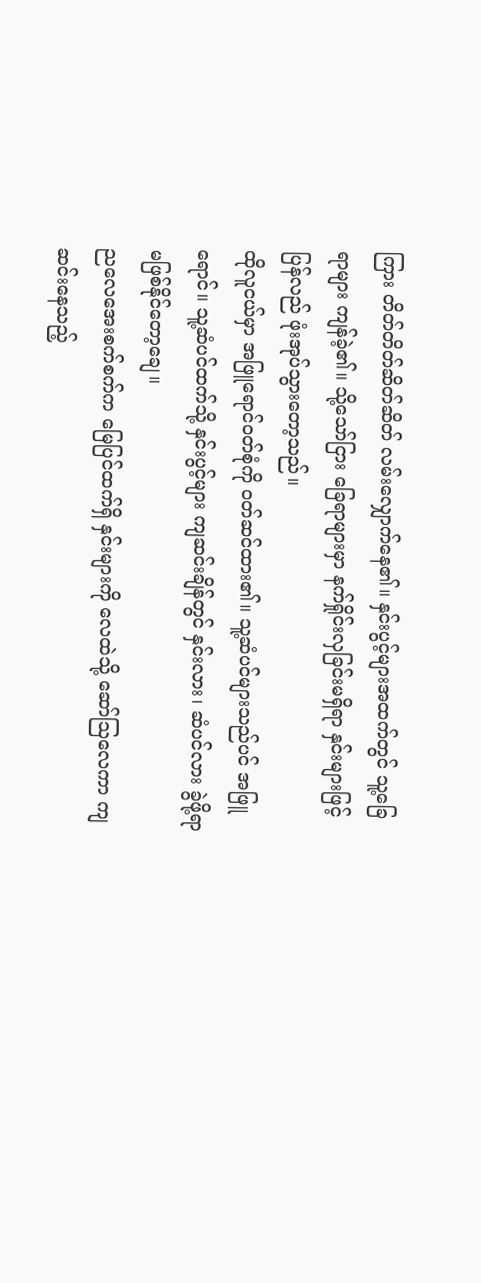ကြား တိတ်တိတ်ဆိတ်ဆိတ် လမ်းလျှောက်နေ၏။ နှင်းပွင့်များအထက်တွင် သူ့ခြေရာများ ကျန်ခဲ့၏။ သို့သော်ငြား ခြေရာများမှာ နက်ရှိုင်းလှခြင်းမရှိရာ နှင်းများဖြင့် ပြန်လည် ဖုံးအုပ်သွားတော့သည်။
ထိုလူငယ်မှာ အဖြူရောင်ဝတ်စုံကို ဝတ်ဆင်ထား၏။ သူ့ဆံပင်များသည်ပင် အဖြူရောင်။ သူ့ဆံပင်ထက်သို့ နှင်းပွင့်များ ကျဆင်းချိန်တွင် နှင်းလား၊ ဆံပင်လား ခွဲဖို့ရာ မဖြစ်နိုင်တော့ချေ။
ညလေအေးစက်စက်က မြေပြင်ထက်ရှိ နှင်းများကို လေထဲသို့ ဆော်ဩလေကာ ကျဆင်းနေသည့်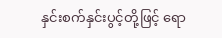နှင်းစက်နှင်းပွင့်တို့ဖြင့် ရော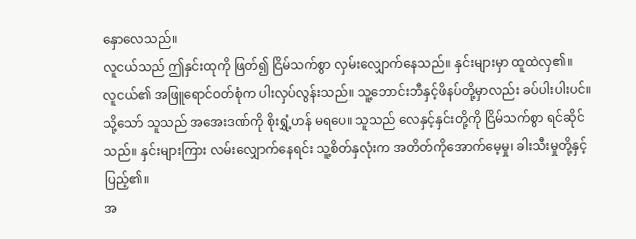နှောလေသည်။
လူငယ်သည် ဤနှင်းထုကို ဖြတ်၍ ငြိမ်သက်စွာ လှမ်းလျှောက်နေသည်။ နှင်းများမှာ ထူထဲလှ၏။
လူငယ်၏ အဖြူရောင်ဝတ်စုံက ပါးလှပ်လွန်းသည်။ သူ့ဘောင်းဘီနှင့်ဖိနပ်တို့မှာလည်း ခပ်ပါးပါးပင်။ သို့သော် သူသည် အအေးဒဏ်ကို စိုးရွှံ့ဟန် မရပေ။ သူသည် လေနှင့်နှင်းတို့ကို ငြိမ်သက်စွာ ရင်ဆိုင်သည်။ နှင်းများကြား လမ်းလျှောက်နေရင်း သူ့စိတ်နှလုံးက အတိတ်ကိုအောက်မေ့မှု၊ ခါးသီးမှုတို့နှင့် ပြည့်၏။
အ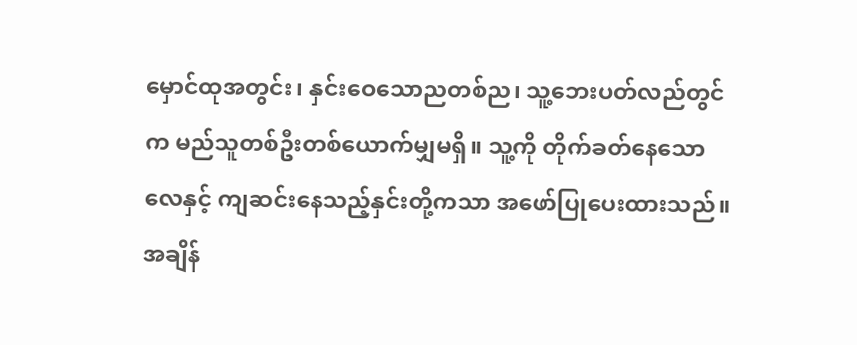မှောင်ထုအတွင်း၊ နှင်းဝေသောညတစ်ည၊ သူ့ဘေးပတ်လည်တွင်က မည်သူတစ်ဦးတစ်ယောက်မျှမရှိ။ သူ့ကို တိုက်ခတ်နေသောလေနှင့် ကျဆင်းနေသည့်နှင်းတို့ကသာ အဖော်ပြုပေးထားသည်။
အချိန်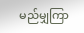မည်မျှကြာ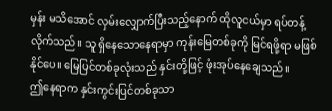မှန်း မသိအောင် လှမ်းလျှောက်ပြီးသည့်နောက် ထိုလူငယ်မှာ ရပ်တန့်လိုက်သည်။ သူ ရှိနေသောနေရာမှာ ကုန်းမြေတစ်ခုကို မြင်ရဖို့ရာ မဖြစ်နိုင်ပေ။ မြေပြင်တစ်ခုလုံးသည် နှင်းတို့ဖြင့် ဖုံးအုပ်နေချေသည်။
ဤနေရာက နှင်းကွင်းပြင်တစ်ခုသာ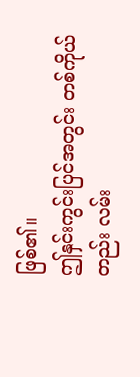ဖြစ်၏။
ဤနှင်းကွင်းပြင်အတွင်း တစ်ကိုယ်တည်း လမ်း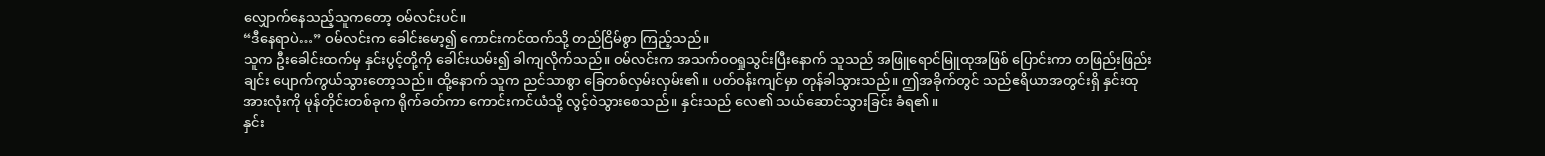လျှောက်နေသည့်သူကတော့ ဝမ်လင်းပင်။
“ဒီနေရာပဲ…” ဝမ်လင်းက ခေါင်းမော့၍ ကောင်းကင်ထက်သို့ တည်ငြိမ်စွာ ကြည့်သည်။
သူက ဦးခေါင်းထက်မှ နှင်းပွင့်တို့ကို ခေါင်းယမ်း၍ ခါကျလိုက်သည်။ ဝမ်လင်းက အသက်ဝဝရှုသွင်းပြီးနောက် သူသည် အဖြူရောင်မြူထုအဖြစ် ပြောင်းကာ တဖြည်းဖြည်းချင်း ပျောက်ကွယ်သွားတော့သည်။ ထို့နောက် သူက ညင်သာစွာ ခြေတစ်လှမ်းလှမ်း၏။ ပတ်ဝန်းကျင်မှာ တုန်ခါသွားသည်။ ဤအခိုက်တွင် သည်ဧရိယာအတွင်းရှိ နှင်းထုအားလုံးကို မုန်တိုင်းတစ်ခုက ရိုက်ခတ်ကာ ကောင်းကင်ယံသို့ လွင့်ဝဲသွားစေသည်။ နှင်းသည် လေ၏ သယ်ဆောင်သွားခြင်း ခံရ၏။
နှင်း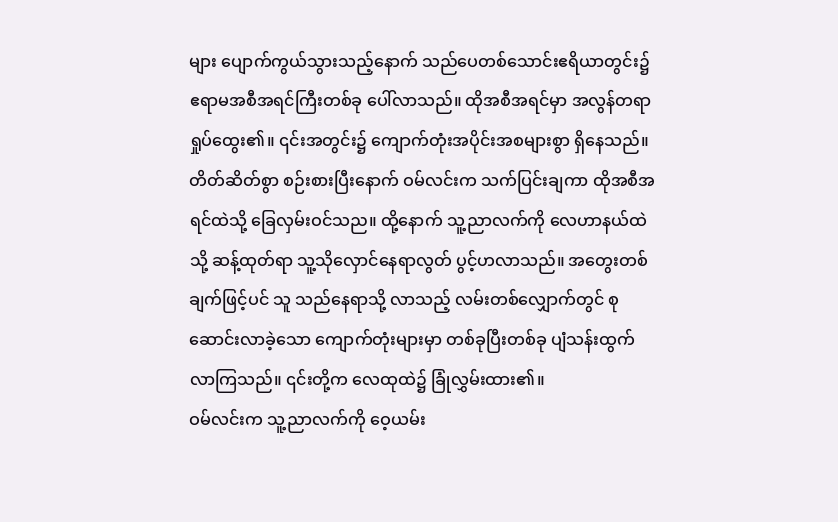များ ပျောက်ကွယ်သွားသည့်နောက် သည်ပေတစ်သောင်းဧရိယာတွင်း၌ ဧရာမအစီအရင်ကြီးတစ်ခု ပေါ်လာသည်။ ထိုအစီအရင်မှာ အလွန်တရာ ရှုပ်ထွေး၏။ ၎င်းအတွင်း၌ ကျောက်တုံးအပိုင်းအစများစွာ ရှိနေသည်။
တိတ်ဆိတ်စွာ စဉ်းစားပြီးနောက် ဝမ်လင်းက သက်ပြင်းချကာ ထိုအစီအရင်ထဲသို့ ခြေလှမ်းဝင်သည။ ထို့နောက် သူ့ညာလက်ကို လေဟာနယ်ထဲသို့ ဆန့်ထုတ်ရာ သူ့သိုလှောင်နေရာလွတ် ပွင့်ဟလာသည်။ အတွေးတစ်ချက်ဖြင့်ပင် သူ သည်နေရာသို့ လာသည့် လမ်းတစ်လျှောက်တွင် စုဆောင်းလာခဲ့သော ကျောက်တုံးများမှာ တစ်ခုပြီးတစ်ခု ပျံသန်းထွက်လာကြသည်။ ၎င်းတို့က လေထုထဲ၌ ခြုံလွှမ်းထား၏။
ဝမ်လင်းက သူ့ညာလက်ကို ဝေ့ယမ်း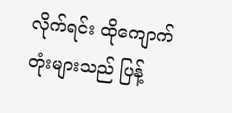လိုက်ရင်း ထိုကျောက်တုံးများသည် ပြန့်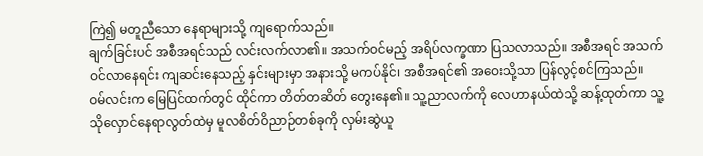ကြဲ၍ မတူညီသော နေရာများသို့ ကျရောက်သည်။
ချက်ခြင်းပင် အစီအရင်သည် လင်းလက်လာ၏။ အသက်ဝင်မည့် အရိပ်လက္ခဏာ ပြသလာသည်။ အစီအရင် အသက်ဝင်လာနေရင်း ကျဆင်းနေသည့် နှင်းများမှာ အနားသို့ မကပ်နိုင်၊ အစီအရင်၏ အဝေးသို့သာ ပြန်လွင့်စင်ကြသည်။
ဝမ်လင်းက မြေပြင်ထက်တွင် ထိုင်ကာ တိတ်တဆိတ် တွေးနေ၏။ သူ့ညာလက်ကို လေဟာနယ်ထဲသို့ ဆန့်ထုတ်ကာ သူ့သိုလှောင်နေရာလွတ်ထဲမှ မူလစိတ်ဝိညာဉ်တစ်ခုကို လှမ်းဆွဲယူ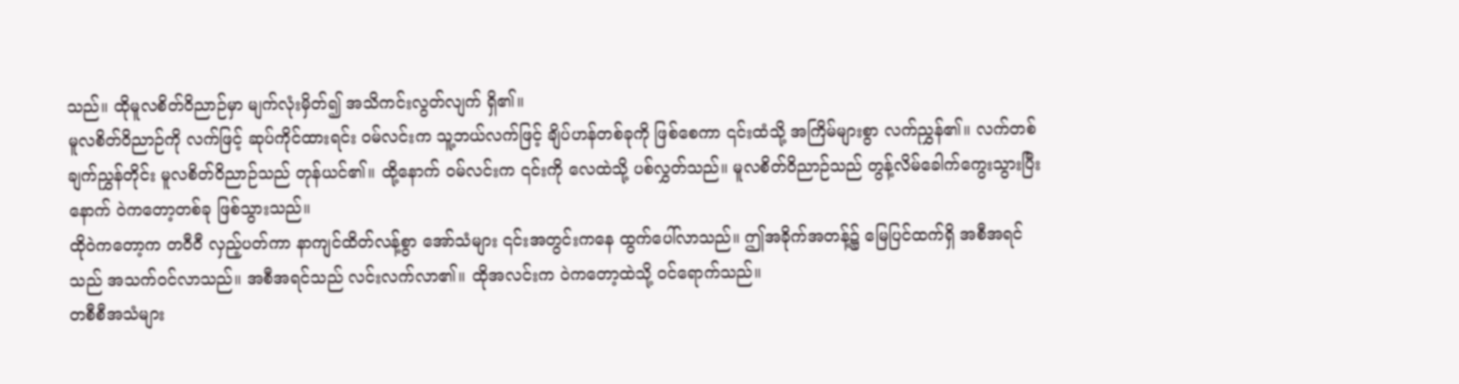သည်။ ထိုမူလစိတ်ဝိညာဉ်မှာ မျက်လုံးမှိတ်၍ အသိကင်းလွတ်လျက် ရှိ၏။
မူလစိတ်ဝိညာဉ်ကို လက်ဖြင့် ဆုပ်ကိုင်ထားရင်း ဝမ်လင်းက သူ့ဘယ်လက်ဖြင့် ချိပ်ဟန်တစ်ခုကို ဖြစ်စေကာ ၎င်းထံသို့ အကြိမ်များစွာ လက်ညွှန်၏။ လက်တစ်ချက်ညွှန်တိုင်း မူလစိတ်ဝိညာဉ်သည် တုန်ယင်၏။ ထို့နောက် ဝမ်လင်းက ၎င်းကို လေထဲသို့ ပစ်လွှတ်သည်။ မူလစိတ်ဝိညာဉ်သည် တွန့်လိမ်ခေါက်ကွေးသွားပြီးနောက် ဝဲကတော့တစ်ခု ဖြစ်သွားသည်။
ထိုဝဲကတော့က တဝီဝီ လှည့်ပတ်ကာ နာကျင်ထိတ်လန့်စွာ အော်သံများ ၎င်းအတွင်းကနေ ထွက်ပေါ်လာသည်။ ဤအခိုက်အတန့်၌ မြေပြင်ထက်ရှိ အစီအရင်သည် အသက်ဝင်လာသည်။ အစီအရင်သည် လင်းလက်လာ၏။ ထိုအလင်းက ဝဲကတော့ထဲသို့ ဝင်ရောက်သည်။
တစီစီအသံများ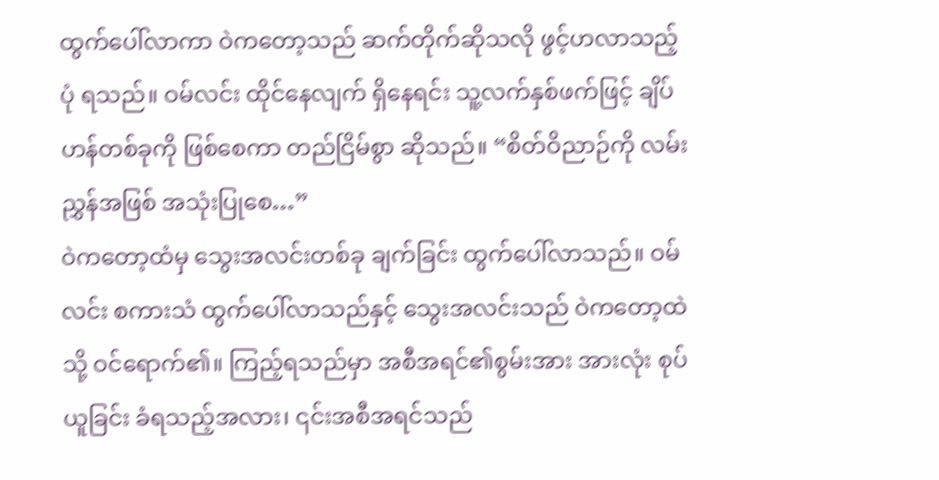ထွက်ပေါ်လာကာ ဝဲကတော့သည် ဆက်တိုက်ဆိုသလို ဖွင့်ဟလာသည့်ပုံ ရသည်။ ဝမ်လင်း ထိုင်နေလျက် ရှိနေရင်း သူ့လက်နှစ်ဖက်ဖြင့် ချိပ်ဟန်တစ်ခုကို ဖြစ်စေကာ တည်ငြိမ်စွာ ဆိုသည်။ “စိတ်ဝိညာဉ်ကို လမ်းညွှန်အဖြစ် အသုံးပြုစေ…”
ဝဲကတော့ထံမှ သွေးအလင်းတစ်ခု ချက်ခြင်း ထွက်ပေါ်လာသည်။ ဝမ်လင်း စကားသံ ထွက်ပေါ်လာသည်နှင့် သွေးအလင်းသည် ဝဲကတော့ထဲသို့ ဝင်ရောက်၏။ ကြည့်ရသည်မှာ အစီအရင်၏စွမ်းအား အားလုံး စုပ်ယူခြင်း ခံရသည့်အလား၊ ၎င်းအစီအရင်သည်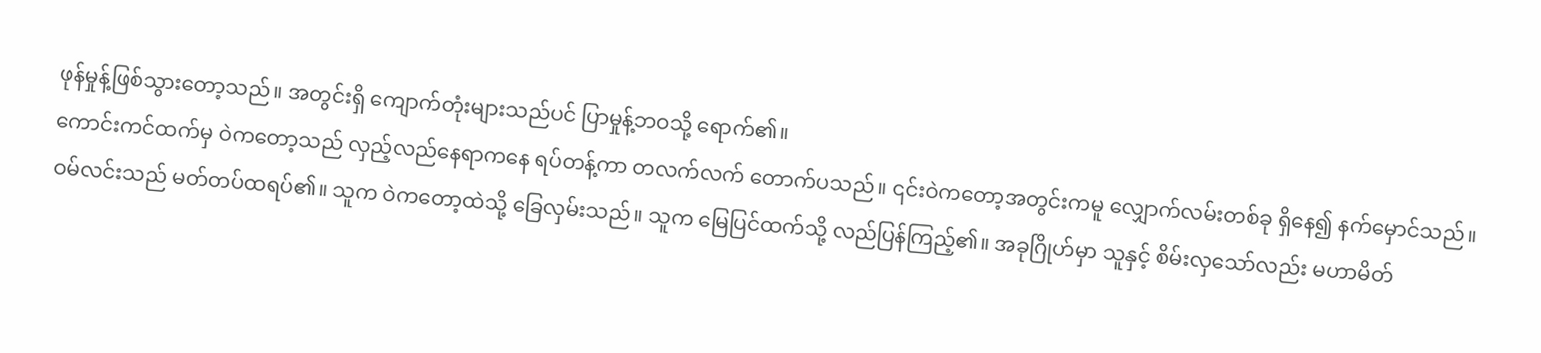ဖုန်မှုန့်ဖြစ်သွားတော့သည်။ အတွင်းရှိ ကျောက်တုံးများသည်ပင် ပြာမှုန့်ဘဝသို့ ရောက်၏။
ကောင်းကင်ထက်မှ ဝဲကတော့သည် လှည့်လည်နေရာကနေ ရပ်တန့်ကာ တလက်လက် တောက်ပသည်။ ၎င်းဝဲကတော့အတွင်းကမူ လျှောက်လမ်းတစ်ခု ရှိနေ၍ နက်မှောင်သည်။
ဝမ်လင်းသည် မတ်တပ်ထရပ်၏။ သူက ဝဲကတော့ထဲသို့ ခြေလှမ်းသည်။ သူက မြေပြင်ထက်သို့ လည်ပြန်ကြည့်၏။ အခုဂြိုဟ်မှာ သူနှင့် စိမ်းလှသော်လည်း မဟာမိတ်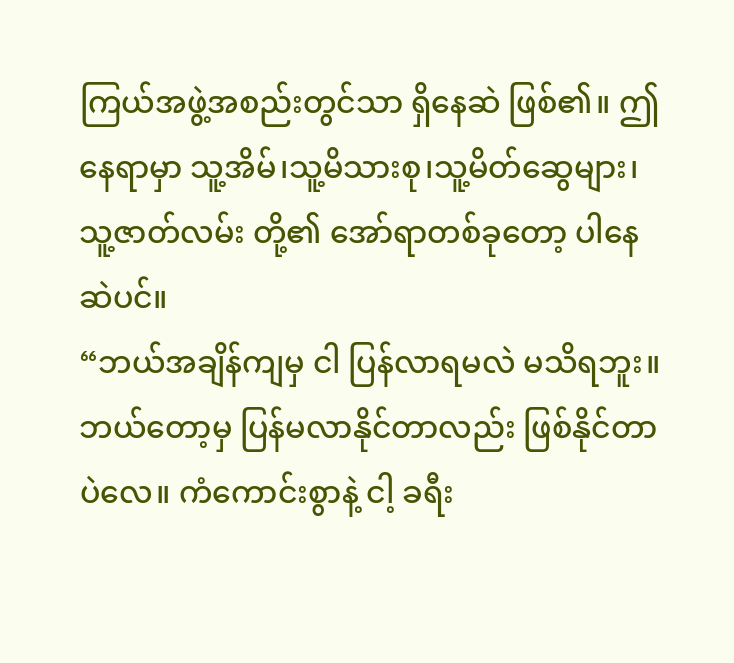ကြယ်အဖွဲ့အစည်းတွင်သာ ရှိနေဆဲ ဖြစ်၏။ ဤနေရာမှာ သူ့အိမ်၊သူ့မိသားစု၊သူ့မိတ်ဆွေများ၊ သူ့ဇာတ်လမ်း တို့၏ အော်ရာတစ်ခုတော့ ပါနေဆဲပင်။
“ဘယ်အချိန်ကျမှ ငါ ပြန်လာရမလဲ မသိရဘူး။ ဘယ်တော့မှ ပြန်မလာနိုင်တာလည်း ဖြစ်နိုင်တာပဲလေ။ ကံကောင်းစွာနဲ့ ငါ့ ခရီး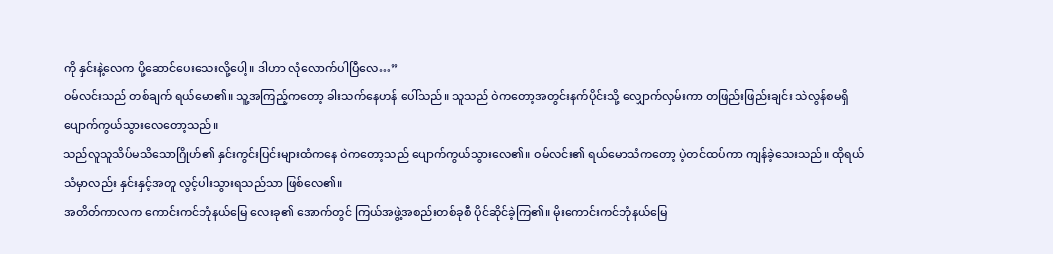ကို နှင်းနဲ့လေက ပို့ဆောင်ပေးသေးလို့ပေါ့။ ဒါဟာ လုံလောက်ပါပြီလေ…”
ဝမ်လင်းသည် တစ်ချက် ရယ်မော၏။ သူ့အကြည့်ကတော့ ခါးသက်နေဟန် ပေါ်သည်။ သူသည် ဝဲကတော့အတွင်းနက်ပိုင်းသို့ လျှောက်လှမ်းကာ တဖြည်းဖြည်းချင်း သဲလွန်စမရှိ ပျောက်ကွယ်သွားလေတော့သည်။
သည်လူသူသိပ်မသိသောဂြိုဟ်၏ နှင်းကွင်းပြင်းများထံကနေ ဝဲကတော့သည် ပျောက်ကွယ်သွားလေ၏။ ဝမ်လင်း၏ ရယ်မောသံကတော့ ပဲ့တင်ထပ်ကာ ကျန်ခဲ့သေးသည်။ ထိုရယ်သံမှာလည်း နှင်းနှင့်အတူ လွင့်ပါးသွားရသည်သာ ဖြစ်လေ၏။
အတိတ်ကာလက ကောင်းကင်ဘုံနယ်မြေ လေးခု၏ အောက်တွင် ကြယ်အဖွဲ့အစည်းတစ်ခုစီ ပိုင်ဆိုင်ခဲ့ကြ၏။ မိုးကောင်းကင်ဘုံနယ်မြေ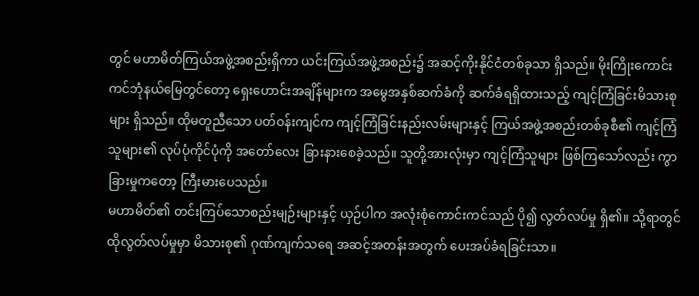တွင် မဟာမိတ်ကြယ်အဖွဲ့အစည်းရှိကာ ယင်းကြယ်အဖွဲ့အစည်း၌ အဆင့်ကိုးနိုင်ငံတစ်ခုသာ ရှိသည်။ မိုးကြိုးကောင်းကင်ဘုံနယ်မြေတွင်တော့ ရှေးဟောင်းအချိန်များက အမွေအနှစ်ဆက်ခံကို ဆက်ခံရရှိထားသည့် ကျင့်ကြံခြင်းမိသားစုများ ရှိသည်။ ထိုမတူညီသော ပတ်ဝန်းကျင်က ကျင့်ကြံခြင်းနည်းလမ်းများနှင့် ကြယ်အဖွဲ့အစည်းတစ်ခုစီ၏ ကျင့်ကြံသူများ၏ လုပ်ပုံကိုင်ပုံကို အတော်လေး ခြားနားစေခဲ့သည်။ သူတို့အားလုံးမှာ ကျင့်ကြံသူများ ဖြစ်ကြသော်လည်း ကွာခြားမှုကတော့ ကြီးမားပေသည်။
မဟာမိတ်၏ တင်းကြပ်သောစည်းမျဉ်းများနှင့် ယှဉ်ပါက အလုံးစုံကောင်းကင်သည် ပို၍ လွတ်လပ်မှု ရှိ၏။ သို့ရာတွင် ထိုလွတ်လပ်မှုမှာ မိသားစု၏ ဂုဏ်ကျက်သရေ အဆင့်အတန်းအတွက် ပေးအပ်ခံရခြင်းသာ။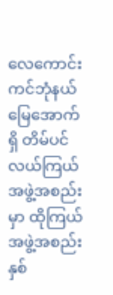လေကောင်းကင်ဘုံနယ်မြေအောက်ရှိ တိမ်ပင်လယ်ကြယ်အဖွဲ့အစည်းမှာ ထိုကြယ်အဖွဲ့အစည်းနှစ်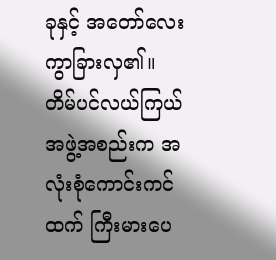ခုနှင့် အတော်လေး ကွာခြားလှ၏။
တိမ်ပင်လယ်ကြယ်အဖွဲ့အစည်းက အလုံးစုံကောင်းကင်ထက် ကြီးမားပေ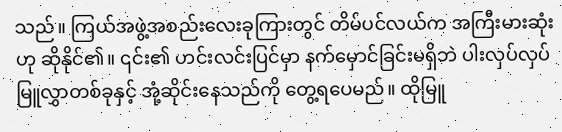သည်။ ကြယ်အဖွဲ့အစည်းလေးခုကြားတွင် တိမ်ပင်လယ်က အကြီးမားဆုံးဟု ဆိုနိုင်၏။ ၎င်း၏ ဟင်းလင်းပြင်မှာ နက်မှောင်ခြင်းမရှိဘဲ ပါးလှပ်လှပ်မြူလွှာတစ်ခုနှင့် အုံ့ဆိုင်းနေသည်ကို တွေ့ရပေမည်။ ထိုမြူ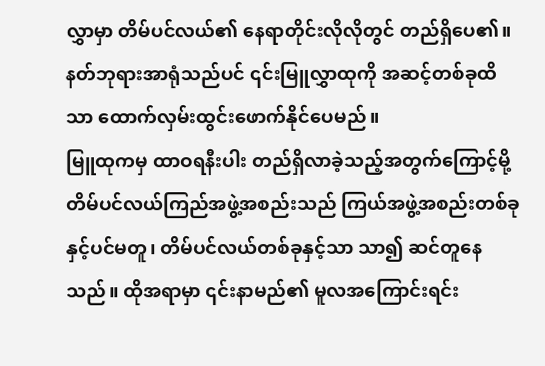လွှာမှာ တိမ်ပင်လယ်၏ နေရာတိုင်းလိုလိုတွင် တည်ရှိပေ၏။ နတ်ဘုရားအာရုံသည်ပင် ၎င်းမြူလွှာထုကို အဆင့်တစ်ခုထိသာ ထောက်လှမ်းထွင်းဖောက်နိုင်ပေမည်။
မြူထုကမှ ထာဝရနီးပါး တည်ရှိလာခဲ့သည့်အတွက်ကြောင့်မို့ တိမ်ပင်လယ်ကြည်အဖွဲ့အစည်းသည် ကြယ်အဖွဲ့အစည်းတစ်ခုနှင့်ပင်မတူ၊ တိမ်ပင်လယ်တစ်ခုနှင့်သာ သာ၍ ဆင်တူနေသည်။ ထိုအရာမှာ ၎င်းနာမည်၏ မူလအကြောင်းရင်း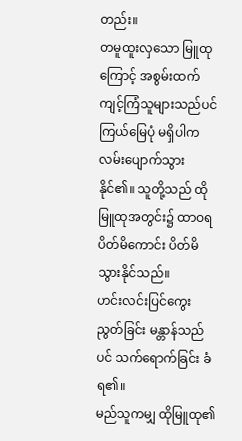တည်း။
တမူထူးလှသော မြူထုကြောင့် အစွမ်းထက်ကျင့်ကြံသူများသည်ပင် ကြယ်မြေပုံ မရှိပါက လမ်းပျောက်သွားနိုင်၏။ သူတို့သည် ထိုမြူထုအတွင်း၌ ထာဝရ ပိတ်မိကောင်း ပိတ်မိသွားနိုင်သည်။
ဟင်းလင်းပြင်ကွေးညွတ်ခြင်း မန္တာန်သည်ပင် သက်ရောက်ခြင်း ခံရ၏။
မည်သူကမျှ ထိုမြူထု၏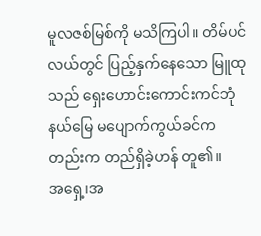မူလဇစ်မြစ်ကို မသိကြပါ။ တိမ်ပင်လယ်တွင် ပြည့်နှက်နေသော မြူထုသည် ရှေးဟောင်းကောင်းကင်ဘုံနယ်မြေ မပျောက်ကွယ်ခင်ကတည်းက တည်ရှိခဲ့ဟန် တူ၏။
အရှေ့၊အ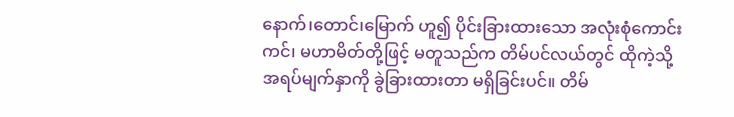နောက်၊တောင်၊မြောက် ဟူ၍ ပိုင်းခြားထားသော အလုံးစုံကောင်းကင်၊ မဟာမိတ်တို့ဖြင့် မတူသည်က တိမ်ပင်လယ်တွင် ထိုကဲ့သို့ အရပ်မျက်နှာကို ခွဲခြားထားတာ မရှိခြင်းပင်။ တိမ်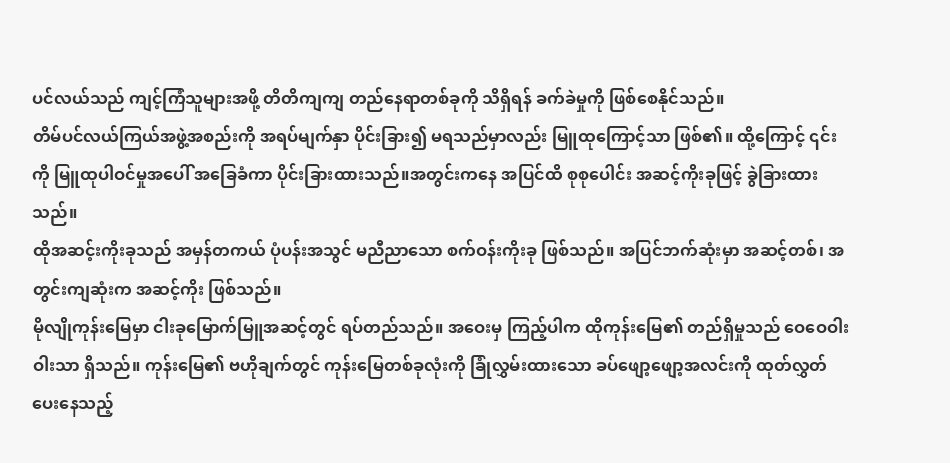ပင်လယ်သည် ကျင့်ကြံသူများအဖို့ တိတိကျကျ တည်နေရာတစ်ခုကို သိရှိရန် ခက်ခဲမှုကို ဖြစ်စေနိုင်သည်။
တိမ်ပင်လယ်ကြယ်အဖွဲ့အစည်းကို အရပ်မျက်နှာ ပိုင်းခြား၍ မရသည်မှာလည်း မြူထုကြောင့်သာ ဖြစ်၏။ ထို့ကြောင့် ၎င်းကို မြူထုပါဝင်မှုအပေါ် အခြေခံကာ ပိုင်းခြားထားသည်။အတွင်းကနေ အပြင်ထိ စုစုပေါင်း အဆင့်ကိုးခုဖြင့် ခွဲခြားထားသည်။
ထိုအဆင့်းကိုးခုသည် အမှန်တကယ် ပုံပန်းအသွင် မညီညာသော စက်ဝန်းကိုးခု ဖြစ်သည်။ အပြင်ဘက်ဆုံးမှာ အဆင့်တစ်၊ အတွင်းကျဆုံးက အဆင့်ကိုး ဖြစ်သည်။
မိုလျိုကုန်းမြေမှာ ငါးခုမြောက်မြူအဆင့်တွင် ရပ်တည်သည်။ အဝေးမှ ကြည့်ပါက ထိုကုန်းမြေ၏ တည်ရှိမှုသည် ဝေဝေဝါးဝါးသာ ရှိသည်။ ကုန်းမြေ၏ ဗဟိုချက်တွင် ကုန်းမြေတစ်ခုလုံးကို ခြုံလွှမ်းထားသော ခပ်ဖျော့ဖျော့အလင်းကို ထုတ်လွှတ်ပေးနေသည့်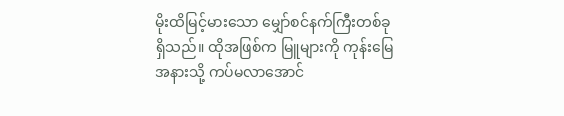မိုးထိမြင့်မားသော မျှော်စင်နက်ကြီးတစ်ခု ရှိသည်။ ထိုအဖြစ်က မြူများကို ကုန်းမြေအနားသို့ ကပ်မလာအောင်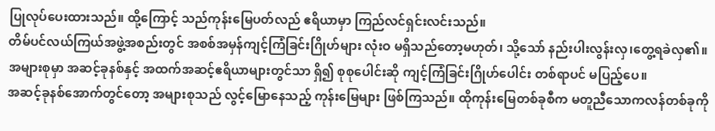ပြုလုပ်ပေးထားသည်။ ထို့ကြောင့် သည်ကုန်းမြေပတ်လည် ဧရိယာမှာ ကြည်လင်ရှင်းလင်းသည်။
တိမ်ပင်လယ်ကြယ်အဖွဲ့အစည်းတွင် အစစ်အမှန်ကျင့်ကြံခြင်းဂြိုဟ်များ လုံးဝ မရှိသည်တော့မဟုတ်၊ သို့သော် နည်းပါးလွန်းလှ၊တွေ့ရခဲလှ၏။ အများစုမှာ အဆင့်ခုနစ်နှင့် အထက်အဆင့်ဧရိယာများတွင်သာ ရှိ၍ စုစုပေါင်းဆို ကျင့်ကြံခြင်းဂြိုဟ်ပေါင်း တစ်ရာပင် မပြည့်ပေ။
အဆင့်ခုနစ်အောက်တွင်တော့ အများစုသည် လွင့်မြောနေသည့် ကုန်းမြေများ ဖြစ်ကြသည်။ ထိုကုန်းမြေတစ်ခုစီက မတူညီသောကလန်တစ်ခုကို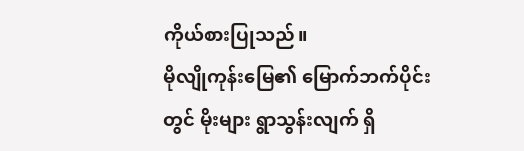ကိုယ်စားပြုသည်။
မိုလျိုကုန်းမြေ၏ မြောက်ဘက်ပိုင်းတွင် မိုးများ ရွာသွန်းလျက် ရှိ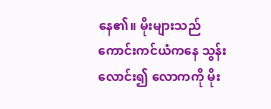နေ၏။ မိုးများသည် ကောင်းကင်ယံကနေ သွန်းလောင်း၍ လောကကို မိုး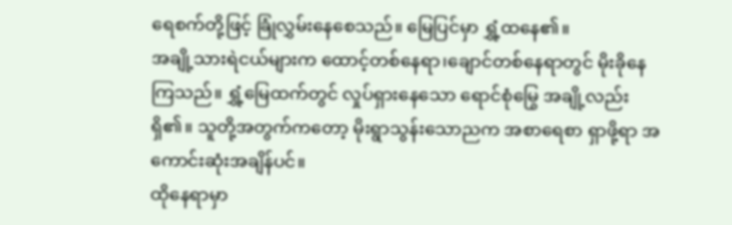ရေစက်တို့ဖြင့် ခြုံလွှမ်းနေစေသည်။ မြေပြင်မှာ ရွှံ့ထနေ၏။
အချို့သားရဲငယ်များက ထောင့်တစ်နေရာ၊ချောင်တစ်နေရာတွင် မိုးခိုနေကြသည်။ ရွှံ့မြေထက်တွင် လှုပ်ရှားနေသော ရောင်စုံမြွေ အချို့လည်း ရှိ၏။ သူတို့အတွက်ကတော့ မိုးရွာသွန်းသောညက အစာရေစာ ရှာဖို့ရာ အကောင်းဆုံးအချိန်ပင်။
ထိုနေရာမှာ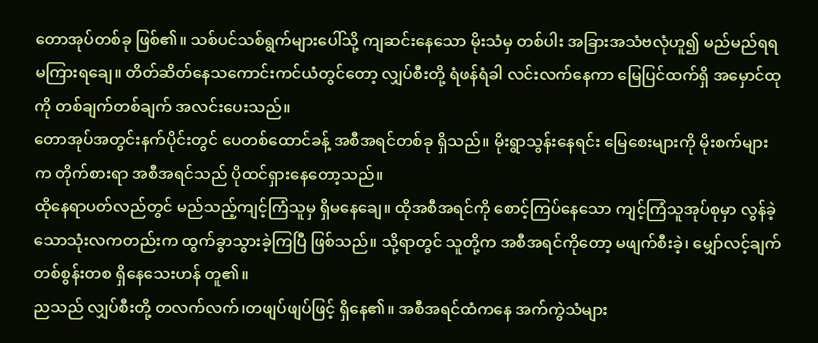တောအုပ်တစ်ခု ဖြစ်၏။ သစ်ပင်သစ်ရွက်များပေါ်သို့ ကျဆင်းနေသော မိုးသံမှ တစ်ပါး အခြားအသံဗလုံဟူ၍ မည်မည်ရရ မကြားရချေ။ တိတ်ဆိတ်နေသကောင်းကင်ယံတွင်တော့ လျှပ်စီးတို့ ရံဖန်ရံခါ လင်းလက်နေကာ မြေပြင်ထက်ရှိ အမှောင်ထုကို တစ်ချက်တစ်ချက် အလင်းပေးသည်။
တောအုပ်အတွင်းနက်ပိုင်းတွင် ပေတစ်ထောင်ခန့် အစီအရင်တစ်ခု ရှိသည်။ မိုးရွာသွန်းနေရင်း မြေစေးများကို မိုးစက်များက တိုက်စားရာ အစီအရင်သည် ပိုထင်ရှားနေတော့သည်။
ထိုနေရာပတ်လည်တွင် မည်သည့်ကျင့်ကြံသူမှ ရှိမနေချေ။ ထိုအစီအရင်ကို စောင့်ကြပ်နေသော ကျင့်ကြံသူအုပ်စုမှာ လွန်ခဲ့သောသုံးလကတည်းက ထွက်ခွာသွားခဲ့ကြပြီ ဖြစ်သည်။ သို့ရာတွင် သူတို့က အစီအရင်ကိုတော့ မဖျက်စီးခဲ့၊ မျှော်လင့်ချက်တစ်စွန်းတစ ရှိနေသေးဟန် တူ၏။
ညသည် လျှပ်စီးတို့ တလက်လက်၊တဖျပ်ဖျပ်ဖြင့် ရှိနေ၏။ အစီအရင်ထံကနေ အက်ကွဲသံများ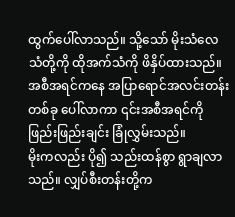ထွက်ပေါ်လာသည်။ သို့သော် မိုးသံလေသံတို့ကို ထိုအက်သံကို ဖိနှိပ်ထားသည်။
အစီအရင်ကနေ အပြာရောင်အလင်းတန်းတစ်ခု ပေါ်လာကာ ၎င်းအစီအရင်ကို ဖြည်းဖြည်းချင်း ခြုံလွှမ်းသည်။
မိုးကလည်း ပို၍ သည်းထန်စွာ ရွာချလာသည်။ လျှပ်စီးတန်းတို့က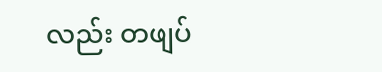လည်း တဖျပ်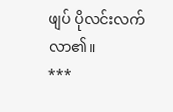ဖျပ် ပိုလင်းလက်လာ၏။
***